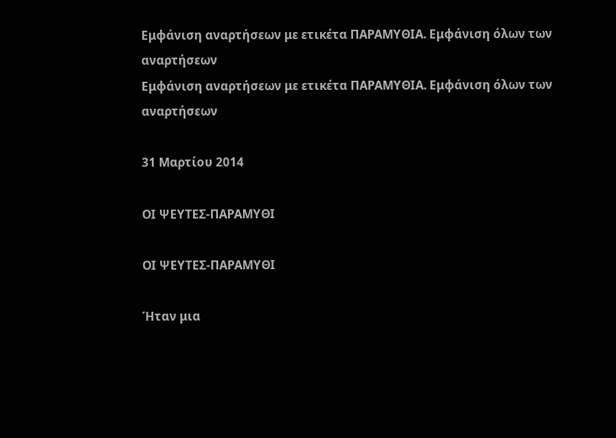Εμφάνιση αναρτήσεων με ετικέτα ΠΑΡΑΜΥΘΙΑ. Εμφάνιση όλων των αναρτήσεων
Εμφάνιση αναρτήσεων με ετικέτα ΠΑΡΑΜΥΘΙΑ. Εμφάνιση όλων των αναρτήσεων

31 Μαρτίου 2014

ΟΙ ΨΕΥΤΕΣ-ΠΑΡΑΜΥΘΙ

ΟΙ ΨΕΥΤΕΣ-ΠΑΡΑΜΥΘΙ

Ήταν μια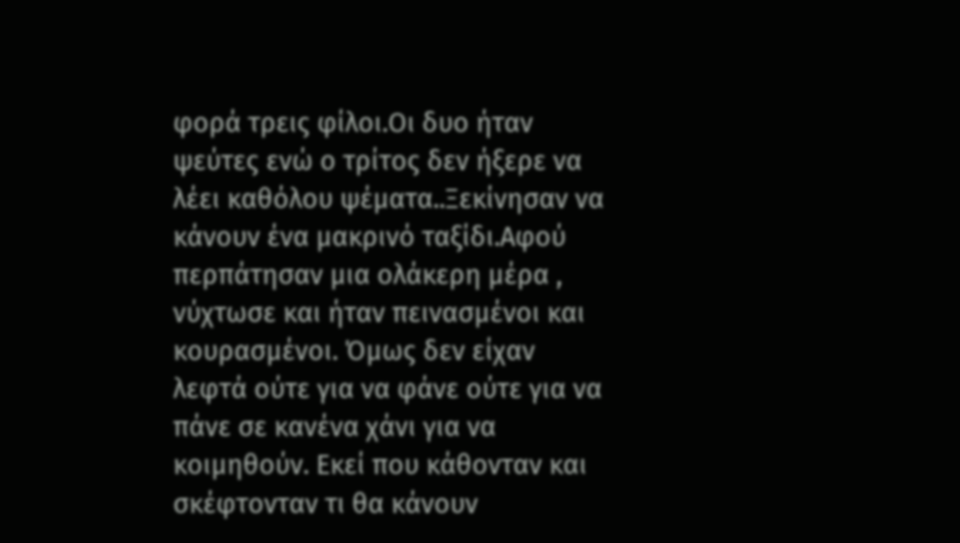φορά τρεις φίλοι.Οι δυο ήταν ψεύτες ενώ ο τρίτος δεν ήξερε να λέει καθόλου ψέματα..Ξεκίνησαν να κάνουν ένα μακρινό ταξίδι.Αφού περπάτησαν μια ολάκερη μέρα , νύχτωσε και ήταν πεινασμένοι και κουρασμένοι. Όμως δεν είχαν λεφτά ούτε για να φάνε ούτε για να πάνε σε κανένα χάνι για να κοιμηθούν. Εκεί που κάθονταν και σκέφτονταν τι θα κάνουν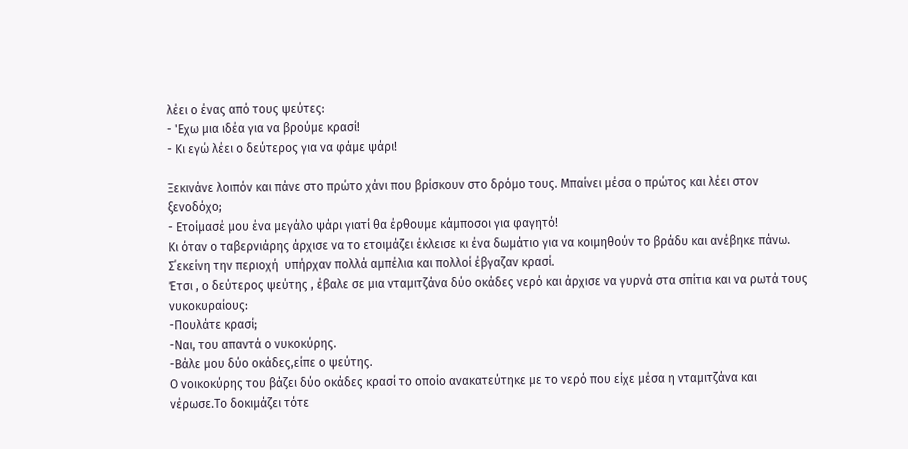λέει ο ένας από τους ψεύτες:
- 'Εχω μια ιδέα για να βρούμε κρασί!
- Κι εγώ λέει ο δεύτερος για να φάμε ψάρι!

Ξεκινάνε λοιπόν και πάνε στο πρώτο χάνι που βρίσκουν στο δρόμο τους. Μπαίνει μέσα ο πρώτος και λέει στον ξενοδόχο;
- Ετοίμασέ μου ένα μεγάλο ψάρι γιατί θα έρθουμε κάμποσοι για φαγητό!
Κι όταν ο ταβερνιάρης άρχισε να το ετοιμάζει έκλεισε κι ένα δωμάτιο για να κοιμηθούν το βράδυ και ανέβηκε πάνω.
Σ΄εκείνη την περιοχή  υπήρχαν πολλά αμπέλια και πολλοί έβγαζαν κρασί.
Έτσι , ο δεύτερος ψεύτης , έβαλε σε μια νταμιτζάνα δύο οκάδες νερό και άρχισε να γυρνά στα σπίτια και να ρωτά τους νυκοκυραίους:
-Πουλάτε κρασί;
-Ναι, του απαντά ο νυκοκύρης.
-Βάλε μου δύο οκάδες,είπε ο ψεύτης.
Ο νοικοκύρης του βάζει δύο οκάδες κρασί το οποίο ανακατεύτηκε με το νερό που είχε μέσα η νταμιτζάνα και νέρωσε.Το δοκιμάζει τότε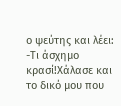ο ψεύτης και λέει:
-Τι άσχημο κρασί!Χάλασε και το δικό μου που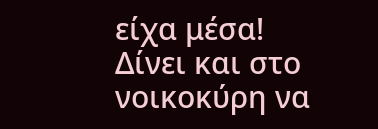είχα μέσα!
Δίνει και στο νοικοκύρη να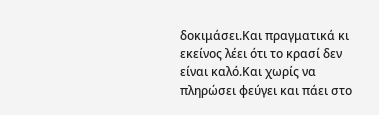δοκιμάσει.Και πραγματικά κι εκείνος λέει ότι το κρασί δεν είναι καλό.Και χωρίς να πληρώσει φεύγει και πάει στο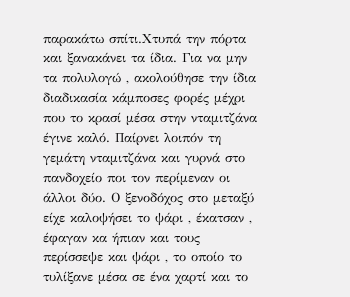παρακάτω σπίτι.Χτυπά την πόρτα και ξανακάνει τα ίδια. Για να μην τα πολυλογώ , ακολούθησε την ίδια διαδικασία κάμποσες φορές μέχρι που το κρασί μέσα στην νταμιτζάνα έγινε καλό. Παίρνει λοιπόν τη γεμάτη νταμιτζάνα και γυρνά στο πανδοχείο ποι τον περίμεναν οι άλλοι δύο. Ο ξενοδόχος στο μεταξύ είχε καλοψήσει το ψάρι , έκατσαν , έφαγαν κα ήπιαν και τους περίσσεψε και ψάρι , το οποίο το τυλίξανε μέσα σε ένα χαρτί και το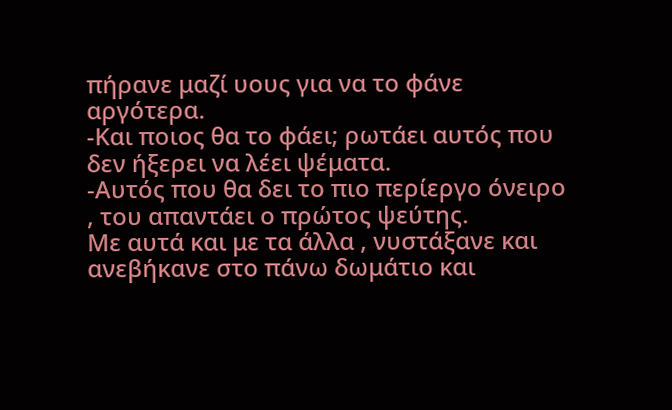πήρανε μαζί υους για να το φάνε αργότερα.
-Και ποιος θα το φάει; ρωτάει αυτός που δεν ήξερει να λέει ψέματα.
-Αυτός που θα δει το πιο περίεργο όνειρο , του απαντάει ο πρώτος ψεύτης.
Με αυτά και με τα άλλα , νυστάξανε και ανεβήκανε στο πάνω δωμάτιο και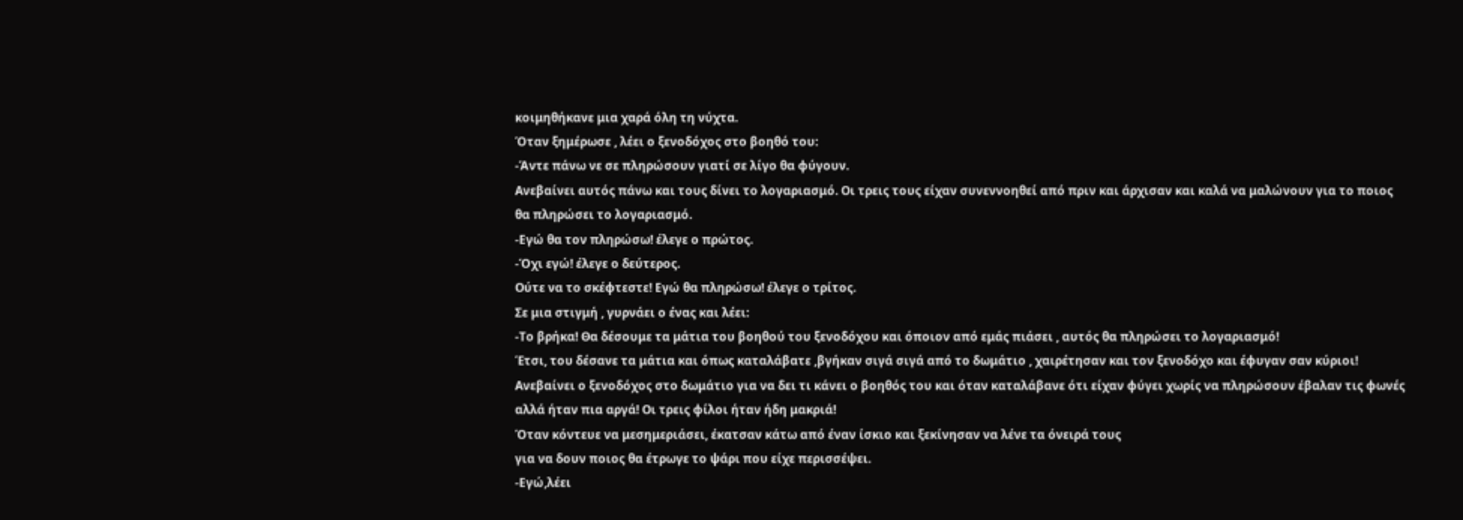κοιμηθήκανε μια χαρά όλη τη νύχτα.
Όταν ξημέρωσε , λέει ο ξενοδόχος στο βοηθό του:
-Άντε πάνω νε σε πληρώσουν γιατί σε λίγο θα φύγουν.
Ανεβαίνει αυτός πάνω και τους δίνει το λογαριασμό. Οι τρεις τους είχαν συνεννοηθεί από πριν και άρχισαν και καλά να μαλώνουν για το ποιος θα πληρώσει το λογαριασμό.
-Εγώ θα τον πληρώσω! έλεγε ο πρώτος.
-Όχι εγώ! έλεγε ο δεύτερος.
Ούτε να το σκέφτεστε! Εγώ θα πληρώσω! έλεγε ο τρίτος.
Σε μια στιγμή , γυρνάει ο ένας και λέει:
-Το βρήκα! Θα δέσουμε τα μάτια του βοηθού του ξενοδόχου και όποιον από εμάς πιάσει , αυτός θα πληρώσει το λογαριασμό!
Έτσι, του δέσανε τα μάτια και όπως καταλάβατε ,βγήκαν σιγά σιγά από το δωμάτιο , χαιρέτησαν και τον ξενοδόχο και έφυγαν σαν κύριοι!
Ανεβαίνει ο ξενοδόχος στο δωμάτιο για να δει τι κάνει ο βοηθός του και όταν καταλάβανε ότι είχαν φύγει χωρίς να πληρώσουν έβαλαν τις φωνές αλλά ήταν πια αργά! Οι τρεις φίλοι ήταν ήδη μακριά!
Όταν κόντευε να μεσημεριάσει, έκατσαν κάτω από έναν ίσκιο και ξεκίνησαν να λένε τα όνειρά τους
για να δουν ποιος θα έτρωγε το ψάρι που είχε περισσέψει.
-Εγώ,λέει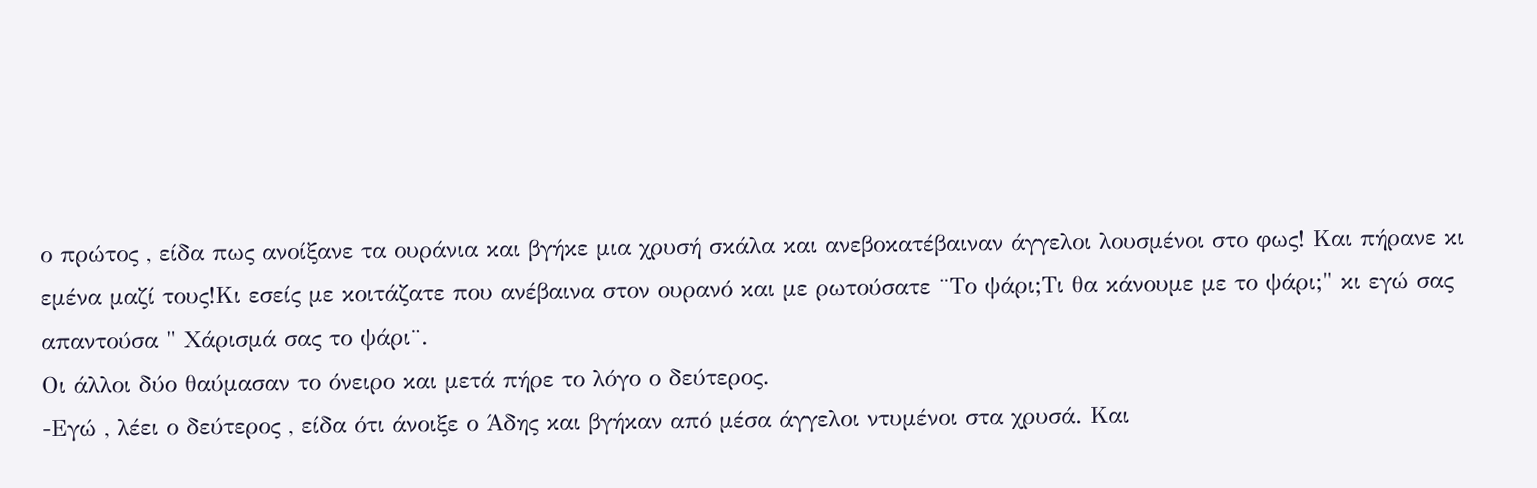ο πρώτος , είδα πως ανοίξανε τα ουράνια και βγήκε μια χρυσή σκάλα και ανεβοκατέβαιναν άγγελοι λουσμένοι στο φως! Και πήρανε κι εμένα μαζί τους!Κι εσείς με κοιτάζατε που ανέβαινα στον ουρανό και με ρωτούσατε ¨Το ψάρι;Τι θα κάνουμε με το ψάρι;" κι εγώ σας απαντούσα " Χάρισμά σας το ψάρι¨.
Οι άλλοι δύο θαύμασαν το όνειρο και μετά πήρε το λόγο ο δεύτερος.
-Εγώ , λέει ο δεύτερος , είδα ότι άνοιξε ο Άδης και βγήκαν από μέσα άγγελοι ντυμένοι στα χρυσά. Και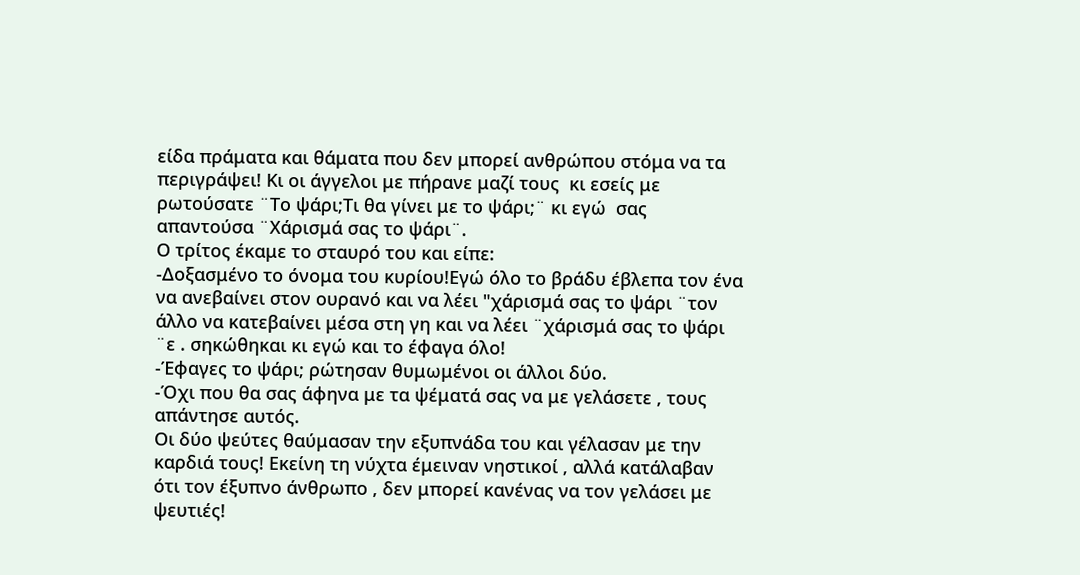είδα πράματα και θάματα που δεν μπορεί ανθρώπου στόμα να τα περιγράψει! Κι οι άγγελοι με πήρανε μαζί τους  κι εσείς με ρωτούσατε ¨Το ψάρι;Τι θα γίνει με το ψάρι;¨ κι εγώ  σας απαντούσα ¨Χάρισμά σας το ψάρι¨.
Ο τρίτος έκαμε το σταυρό του και είπε:
-Δοξασμένο το όνομα του κυρίου!Εγώ όλο το βράδυ έβλεπα τον ένα να ανεβαίνει στον ουρανό και να λέει "χάρισμά σας το ψάρι ¨τον άλλο να κατεβαίνει μέσα στη γη και να λέει ¨χάρισμά σας το ψάρι ¨ε . σηκώθηκαι κι εγώ και το έφαγα όλο!
-Έφαγες το ψάρι; ρώτησαν θυμωμένοι οι άλλοι δύο.
-Όχι που θα σας άφηνα με τα ψέματά σας να με γελάσετε , τους απάντησε αυτός.
Οι δύο ψεύτες θαύμασαν την εξυπνάδα του και γέλασαν με την καρδιά τους! Εκείνη τη νύχτα έμειναν νηστικοί , αλλά κατάλαβαν ότι τον έξυπνο άνθρωπο , δεν μπορεί κανένας να τον γελάσει με ψευτιές!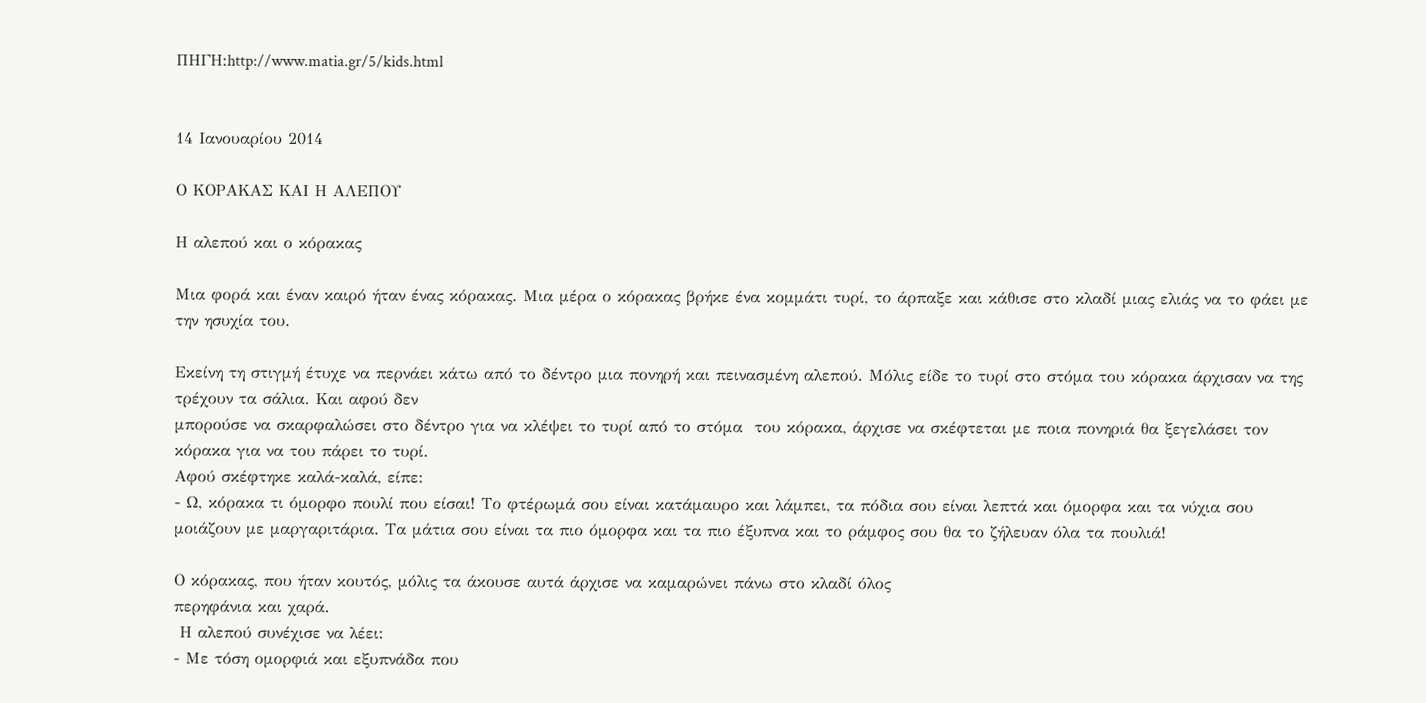ΠΗΓΗ:http://www.matia.gr/5/kids.html


14 Ιανουαρίου 2014

Ο ΚΟΡΑΚΑΣ ΚΑΙ Η ΑΛΕΠΟΥ

Η αλεπού και ο κόρακας

Μια φορά και έναν καιρό ήταν ένας κόρακας. Μια μέρα ο κόρακας βρήκε ένα κομμάτι τυρί, το άρπαξε και κάθισε στο κλαδί μιας ελιάς να το φάει με την ησυχία του.

Εκείνη τη στιγμή έτυχε να περνάει κάτω από το δέντρο μια πονηρή και πεινασμένη αλεπού. Μόλις είδε το τυρί στο στόμα του κόρακα άρχισαν να της τρέχουν τα σάλια. Και αφού δεν
μπορούσε να σκαρφαλώσει στο δέντρο για να κλέψει το τυρί από το στόμα  του κόρακα, άρχισε να σκέφτεται με ποια πονηριά θα ξεγελάσει τον κόρακα για να του πάρει το τυρί.
Αφού σκέφτηκε καλά-καλά, είπε:
- Ω, κόρακα τι όμορφο πουλί που είσαι! Το φτέρωμά σου είναι κατάμαυρο και λάμπει, τα πόδια σου είναι λεπτά και όμορφα και τα νύχια σου μοιάζουν με μαργαριτάρια. Τα μάτια σου είναι τα πιο όμορφα και τα πιο έξυπνα και το ράμφος σου θα το ζήλευαν όλα τα πουλιά!

Ο κόρακας, που ήταν κουτός, μόλις τα άκουσε αυτά άρχισε να καμαρώνει πάνω στο κλαδί όλος
περηφάνια και χαρά.
 Η αλεπού συνέχισε να λέει:
- Με τόση ομορφιά και εξυπνάδα που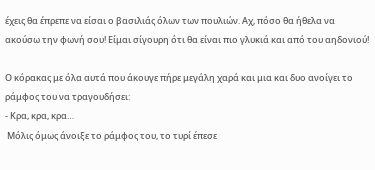έχεις θα έπρεπε να είσαι ο βασιλιάς όλων των πουλιών. Αχ, πόσο θα ήθελα να ακούσω την φωνή σου! Είμαι σίγουρη ότι θα είναι πιο γλυκιά και από του αηδονιού!

Ο κόρακας με όλα αυτά που άκουγε πήρε μεγάλη χαρά και μια και δυο ανοίγει το ράμφος του να τραγουδήσει:
- Κρα, κρα, κρα…
 Μόλις όμως άνοιξε το ράμφος του, το τυρί έπεσε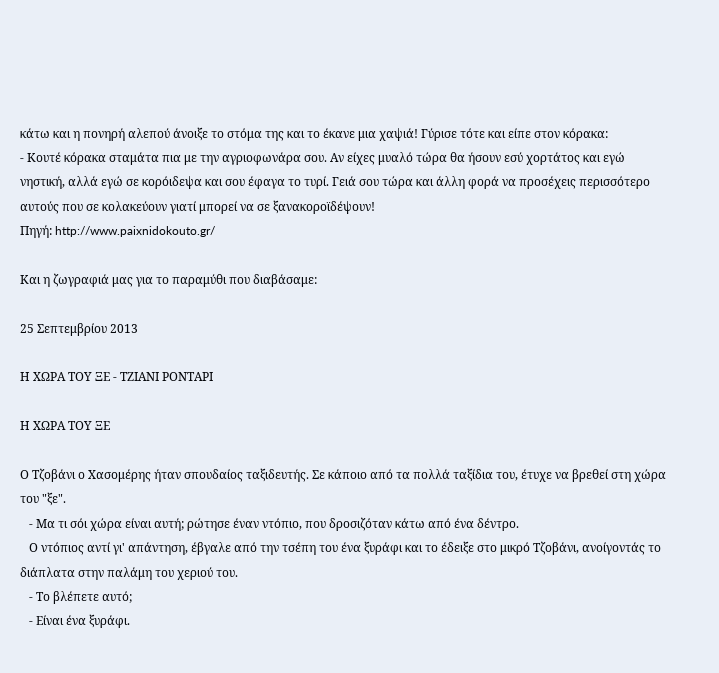κάτω και η πονηρή αλεπού άνοιξε το στόμα της και το έκανε μια χαψιά! Γύρισε τότε και είπε στον κόρακα:
- Κουτέ κόρακα σταμάτα πια με την αγριοφωνάρα σου. Αν είχες μυαλό τώρα θα ήσουν εσύ χορτάτος και εγώ νηστική, αλλά εγώ σε κορόιδεψα και σου έφαγα το τυρί. Γειά σου τώρα και άλλη φορά να προσέχεις περισσότερο αυτούς που σε κολακεύουν γιατί μπορεί να σε ξανακοροϊδέψουν!
Πηγή: http://www.paixnidokouto.gr/

Και η ζωγραφιά μας για το παραμύθι που διαβάσαμε:

25 Σεπτεμβρίου 2013

Η ΧΩΡΑ ΤΟΥ ΞΕ - ΤΖΙΑΝΙ ΡΟΝΤΑΡΙ

Η ΧΩΡΑ ΤΟΥ ΞΕ

Ο Τζοβάνι ο Χασομέρης ήταν σπουδαίος ταξιδευτής. Σε κάποιο από τα πολλά ταξίδια του, έτυχε να βρεθεί στη χώρα του "ξε".
   - Μα τι σόι χώρα είναι αυτή; ρώτησε έναν ντόπιο, που δροσιζόταν κάτω από ένα δέντρο.
   Ο ντόπιος αντί γι' απάντηση, έβγαλε από την τσέπη του ένα ξυράφι και το έδειξε στο μικρό Τζοβάνι, ανοίγοντάς το διάπλατα στην παλάμη του χεριού του.
   - Το βλέπετε αυτό;
   - Είναι ένα ξυράφι.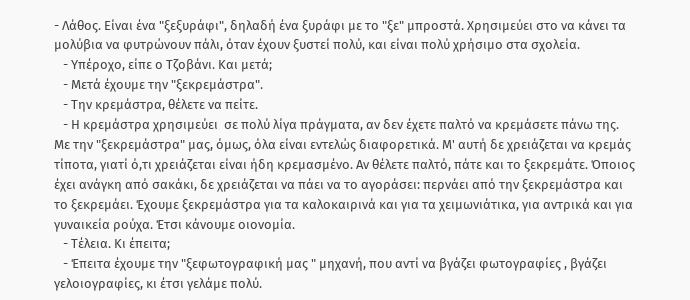- Λάθος. Είναι ένα "ξεξυράφι", δηλαδή ένα ξυράφι με το "ξε" μπροστά. Χρησιμεύει στο να κάνει τα μολύβια να φυτρώνουν πάλι, όταν έχουν ξυστεί πολύ, και είναι πολύ χρήσιμο στα σχολεία.
   - Υπέροχο, είπε ο Τζοβάνι. Και μετά;
   - Μετά έχουμε την "ξεκρεμάστρα".
   - Την κρεμάστρα, θέλετε να πείτε.
   - Η κρεμάστρα χρησιμεύει  σε πολύ λίγα πράγματα, αν δεν έχετε παλτό να κρεμάσετε πάνω της. Με την "ξεκρεμάστρα" μας, όμως, όλα είναι εντελώς διαφορετικά. Μ' αυτή δε χρειάζεται να κρεμάς τίποτα, γιατί ό,τι χρειάζεται είναι ήδη κρεμασμένο. Αν θέλετε παλτό, πάτε και το ξεκρεμάτε. Όποιος έχει ανάγκη από σακάκι, δε χρειάζεται να πάει να το αγοράσει: περνάει από την ξεκρεμάστρα και το ξεκρεμάει. Έχουμε ξεκρεμάστρα για τα καλοκαιρινά και για τα χειμωνιάτικα, για αντρικά και για γυναικεία ρούχα. Έτσι κάνουμε οιονομία.
   - Τέλεια. Κι έπειτα;
   - Έπειτα έχουμε την "ξεφωτογραφική μας " μηχανή, που αντί να βγάζει φωτογραφίες , βγάζει γελοιογραφίες, κι έτσι γελάμε πολύ.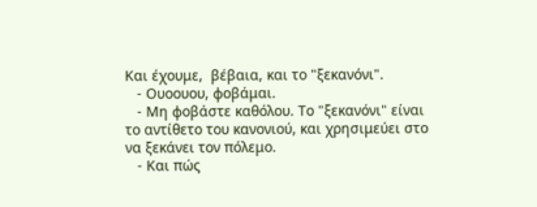Και έχουμε,  βέβαια, και το "ξεκανόνι".
   - Ουοουου, φοβάμαι.
   - Μη φοβάστε καθόλου. Το "ξεκανόνι" είναι το αντίθετο του κανονιού, και χρησιμεύει στο να ξεκάνει τον πόλεμο.
   - Και πώς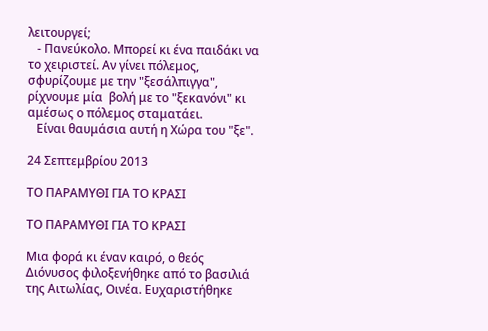λειτουργεί;
   - Πανεύκολο. Μπορεί κι ένα παιδάκι να το χειριστεί. Αν γίνει πόλεμος, σφυρίζουμε με την "ξεσάλπιγγα", ρίχνουμε μία  βολή με το "ξεκανόνι" κι αμέσως ο πόλεμος σταματάει.
   Είναι θαυμάσια αυτή η Χώρα του "ξε".

24 Σεπτεμβρίου 2013

ΤΟ ΠΑΡΑΜΥΘΙ ΓΙΑ ΤΟ ΚΡΑΣΙ

ΤΟ ΠΑΡΑΜΥΘΙ ΓΙΑ ΤΟ ΚΡΑΣΙ

Μια φορά κι έναν καιρό, ο θεός Διόνυσος φιλοξενήθηκε από το βασιλιά της Αιτωλίας, Οινέα. Ευχαριστήθηκε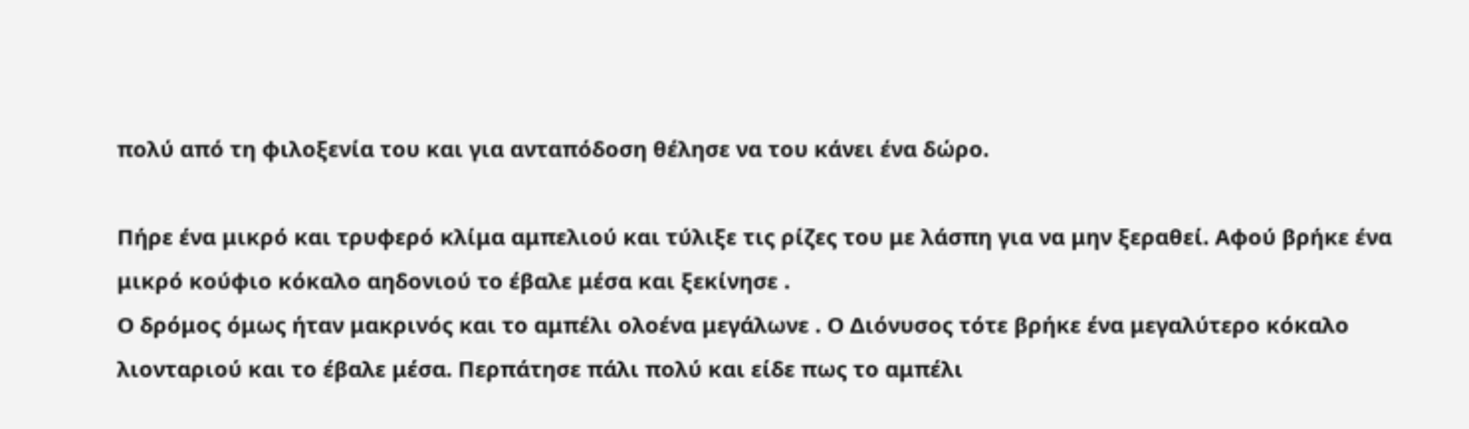πολύ από τη φιλοξενία του και για ανταπόδοση θέλησε να του κάνει ένα δώρο.

Πήρε ένα μικρό και τρυφερό κλίμα αμπελιού και τύλιξε τις ρίζες του με λάσπη για να μην ξεραθεί. Αφού βρήκε ένα μικρό κούφιο κόκαλο αηδονιού το έβαλε μέσα και ξεκίνησε .
Ο δρόμος όμως ήταν μακρινός και το αμπέλι ολοένα μεγάλωνε . Ο Διόνυσος τότε βρήκε ένα μεγαλύτερο κόκαλο λιονταριού και το έβαλε μέσα. Περπάτησε πάλι πολύ και είδε πως το αμπέλι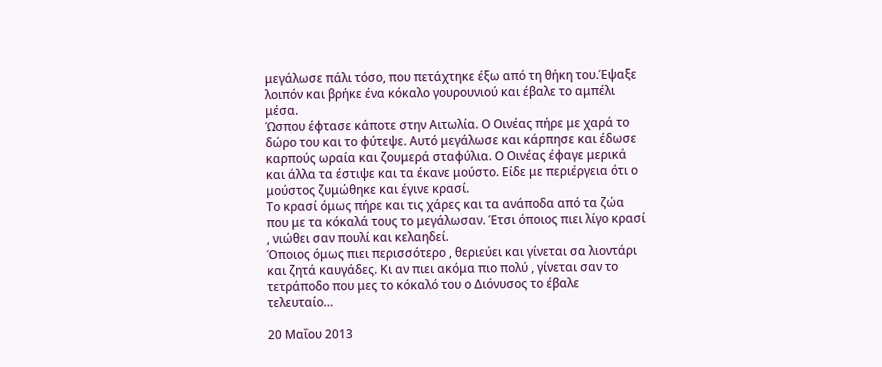μεγάλωσε πάλι τόσο, που πετάχτηκε έξω από τη θήκη του.Έψαξε λοιπόν και βρήκε ένα κόκαλο γουρουνιού και έβαλε το αμπέλι μέσα.
Ώσπου έφτασε κάποτε στην Αιτωλία. Ο Οινέας πήρε με χαρά το δώρο του και το φύτεψε. Αυτό μεγάλωσε και κάρπησε και έδωσε καρπούς ωραία και ζουμερά σταφύλια. Ο Οινέας έφαγε μερικά και άλλα τα έστιψε και τα έκανε μούστο. Είδε με περιέργεια ότι ο μούστος ζυμώθηκε και έγινε κρασί.
Το κρασί όμως πήρε και τις χάρες και τα ανάποδα από τα ζώα που με τα κόκαλά τους το μεγάλωσαν. Έτσι όποιος πιει λίγο κρασί , νιώθει σαν πουλί και κελαηδεί.
Όποιος όμως πιει περισσότερο , θεριεύει και γίνεται σα λιοντάρι και ζητά καυγάδες. Κι αν πιει ακόμα πιο πολύ , γίνεται σαν το τετράποδο που μες το κόκαλό του ο Διόνυσος το έβαλε τελευταίο…

20 Μαΐου 2013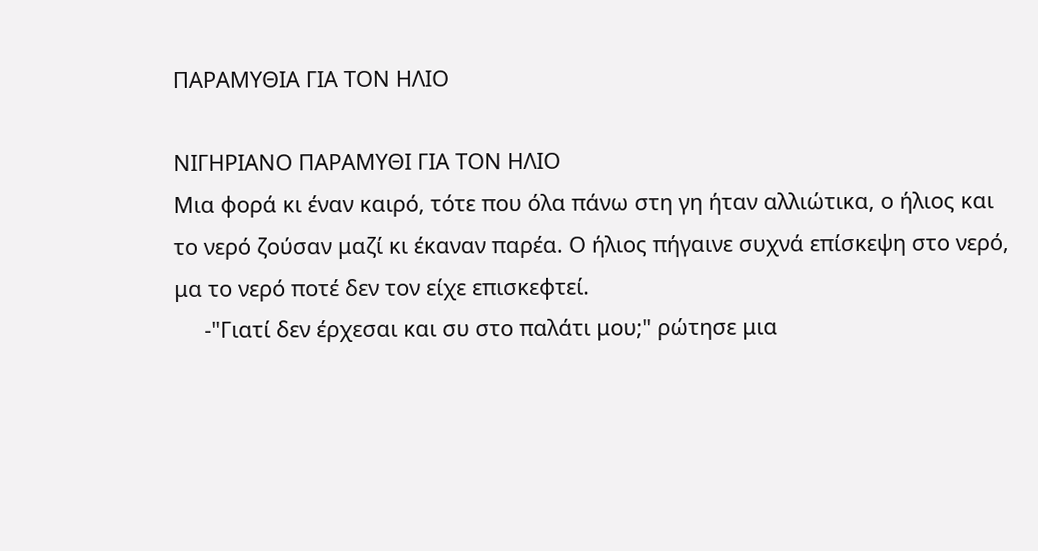ΠΑΡΑΜΥΘΙΑ ΓΙΑ ΤΟΝ ΗΛΙΟ

ΝΙΓΗΡΙΑΝΟ ΠΑΡΑΜΥΘΙ ΓΙΑ ΤΟΝ ΗΛΙΟ
Μια φορά κι έναν καιρό, τότε που όλα πάνω στη γη ήταν αλλιώτικα, ο ήλιος και το νερό ζούσαν μαζί κι έκαναν παρέα. Ο ήλιος πήγαινε συχνά επίσκεψη στο νερό, μα το νερό ποτέ δεν τον είχε επισκεφτεί.
     -"Γιατί δεν έρχεσαι και συ στο παλάτι μου;" ρώτησε μια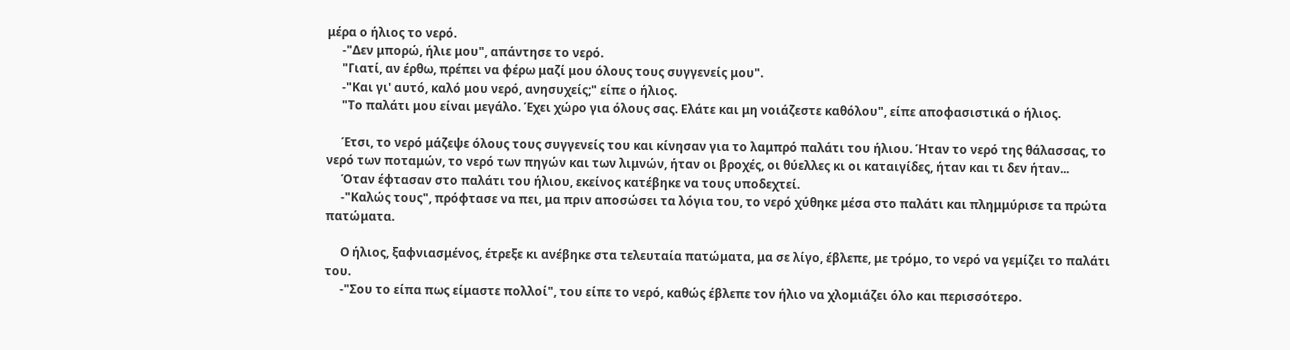μέρα ο ήλιος το νερό.
     -"Δεν μπορώ, ήλιε μου", απάντησε το νερό.
     "Γιατί, αν έρθω, πρέπει να φέρω μαζί μου όλους τους συγγενείς μου".
     -"Και γι' αυτό, καλό μου νερό, ανησυχείς;" είπε ο ήλιος.
     "Το παλάτι μου είναι μεγάλο. Έχει χώρο για όλους σας. Ελάτε και μη νοιάζεστε καθόλου", είπε αποφασιστικά ο ήλιος.

     Έτσι, το νερό μάζεψε όλους τους συγγενείς του και κίνησαν για το λαμπρό παλάτι του ήλιου. Ήταν το νερό της θάλασσας, το νερό των ποταμών, το νερό των πηγών και των λιμνών, ήταν οι βροχές, οι θύελλες κι οι καταιγίδες, ήταν και τι δεν ήταν...
     Όταν έφτασαν στο παλάτι του ήλιου, εκείνος κατέβηκε να τους υποδεχτεί.
     -"Καλώς τους", πρόφτασε να πει, μα πριν αποσώσει τα λόγια του, το νερό χύθηκε μέσα στο παλάτι και πλημμύρισε τα πρώτα πατώματα.

     Ο ήλιος, ξαφνιασμένος, έτρεξε κι ανέβηκε στα τελευταία πατώματα, μα σε λίγο, έβλεπε, με τρόμο, το νερό να γεμίζει το παλάτι του.
     -"Σου το είπα πως είμαστε πολλοί", του είπε το νερό, καθώς έβλεπε τον ήλιο να χλομιάζει όλο και περισσότερο.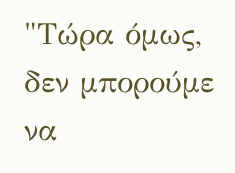"Τώρα όμως, δεν μπορούμε να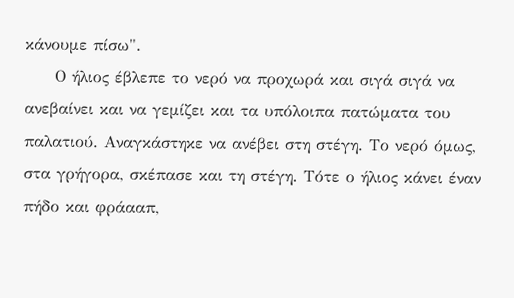κάνουμε πίσω".
     Ο ήλιος έβλεπε το νερό να προχωρά και σιγά σιγά να ανεβαίνει και να γεμίζει και τα υπόλοιπα πατώματα του παλατιού. Αναγκάστηκε να ανέβει στη στέγη. Το νερό όμως, στα γρήγορα, σκέπασε και τη στέγη. Τότε ο ήλιος κάνει έναν πήδο και φράααπ,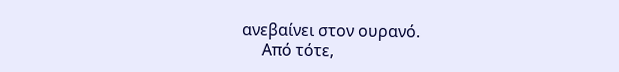ανεβαίνει στον ουρανό.
     Από τότε,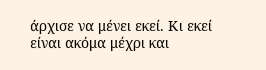άρχισε να μένει εκεί. Κι εκεί είναι ακόμα μέχρι και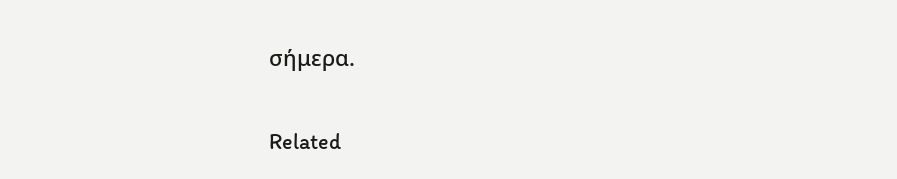σήμερα.

Related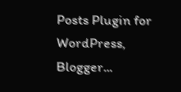Posts Plugin for WordPress, Blogger...